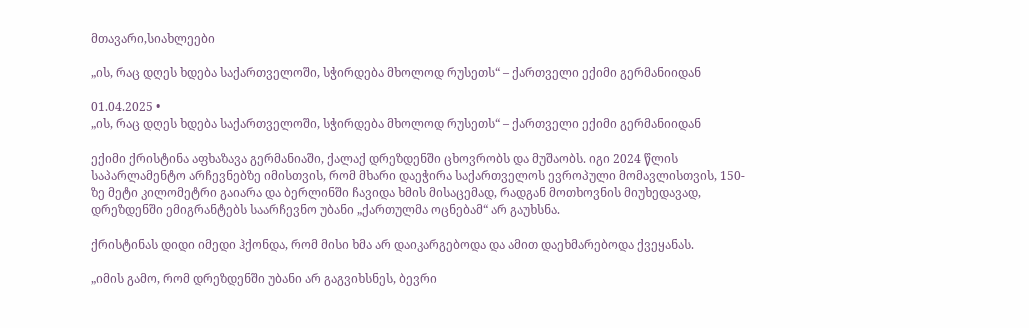მთავარი,სიახლეები

„ის, რაც დღეს ხდება საქართველოში, სჭირდება მხოლოდ რუსეთს“ – ქართველი ექიმი გერმანიიდან

01.04.2025 •
„ის, რაც დღეს ხდება საქართველოში, სჭირდება მხოლოდ რუსეთს“ – ქართველი ექიმი გერმანიიდან

ექიმი ქრისტინა აფხაზავა გერმანიაში, ქალაქ დრეზდენში ცხოვრობს და მუშაობს. იგი 2024 წლის საპარლამენტო არჩევნებზე იმისთვის, რომ მხარი დაეჭირა საქართველოს ევროპული მომავლისთვის, 150-ზე მეტი კილომეტრი გაიარა და ბერლინში ჩავიდა ხმის მისაცემად, რადგან მოთხოვნის მიუხედავად, დრეზდენში ემიგრანტებს საარჩევნო უბანი „ქართულმა ოცნებამ“ არ გაუხსნა.

ქრისტინას დიდი იმედი ჰქონდა, რომ მისი ხმა არ დაიკარგებოდა და ამით დაეხმარებოდა ქვეყანას.

„იმის გამო, რომ დრეზდენში უბანი არ გაგვიხსნეს, ბევრი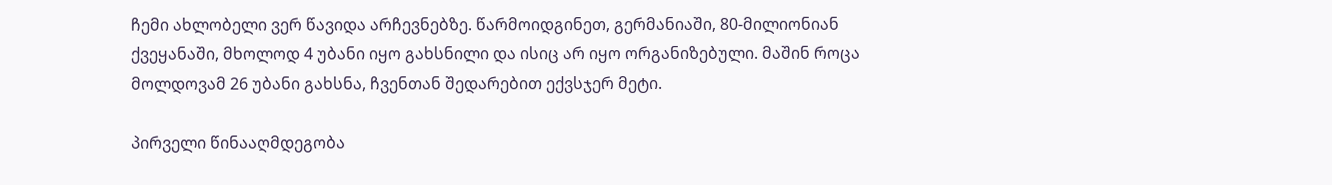ჩემი ახლობელი ვერ წავიდა არჩევნებზე. წარმოიდგინეთ, გერმანიაში, 80-მილიონიან ქვეყანაში, მხოლოდ 4 უბანი იყო გახსნილი და ისიც არ იყო ორგანიზებული. მაშინ როცა მოლდოვამ 26 უბანი გახსნა, ჩვენთან შედარებით ექვსჯერ მეტი.

პირველი წინააღმდეგობა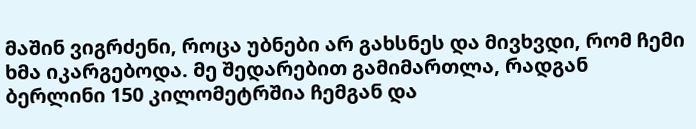მაშინ ვიგრძენი, როცა უბნები არ გახსნეს და მივხვდი, რომ ჩემი ხმა იკარგებოდა. მე შედარებით გამიმართლა, რადგან ბერლინი 150 კილომეტრშია ჩემგან და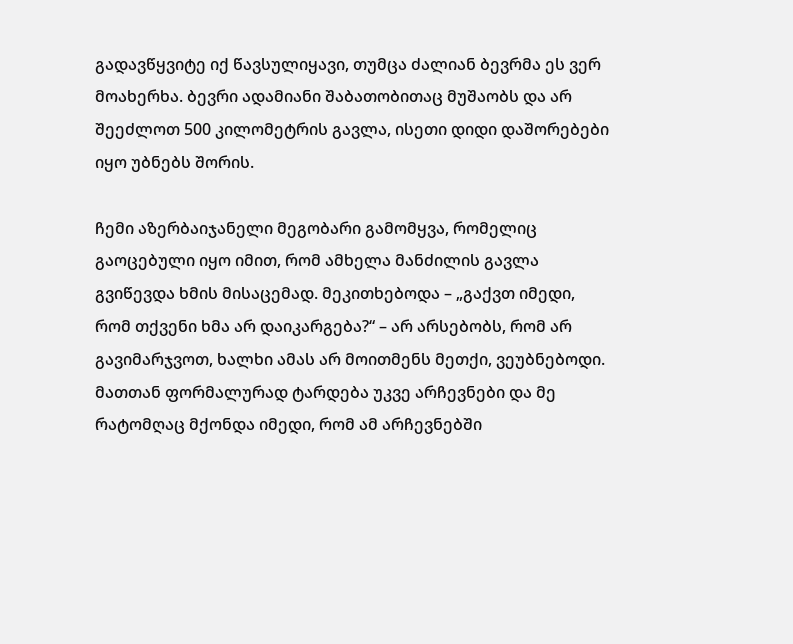გადავწყვიტე იქ წავსულიყავი, თუმცა ძალიან ბევრმა ეს ვერ მოახერხა. ბევრი ადამიანი შაბათობითაც მუშაობს და არ შეეძლოთ 500 კილომეტრის გავლა, ისეთი დიდი დაშორებები იყო უბნებს შორის.

ჩემი აზერბაიჯანელი მეგობარი გამომყვა, რომელიც გაოცებული იყო იმით, რომ ამხელა მანძილის გავლა გვიწევდა ხმის მისაცემად. მეკითხებოდა – „გაქვთ იმედი, რომ თქვენი ხმა არ დაიკარგება?“ – არ არსებობს, რომ არ გავიმარჯვოთ, ხალხი ამას არ მოითმენს მეთქი, ვეუბნებოდი. მათთან ფორმალურად ტარდება უკვე არჩევნები და მე რატომღაც მქონდა იმედი, რომ ამ არჩევნებში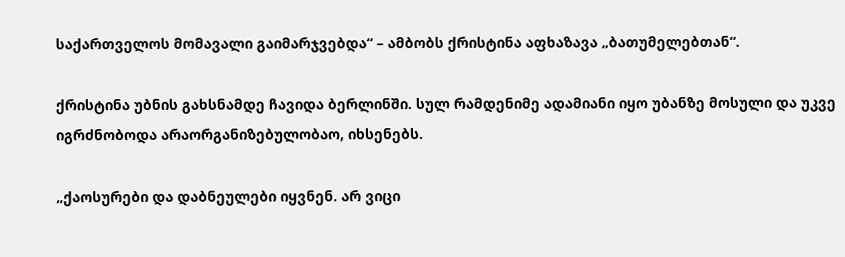საქართველოს მომავალი გაიმარჯვებდა“ – ამბობს ქრისტინა აფხაზავა „ბათუმელებთან“.

ქრისტინა უბნის გახსნამდე ჩავიდა ბერლინში. სულ რამდენიმე ადამიანი იყო უბანზე მოსული და უკვე იგრძნობოდა არაორგანიზებულობაო, იხსენებს.

„ქაოსურები და დაბნეულები იყვნენ. არ ვიცი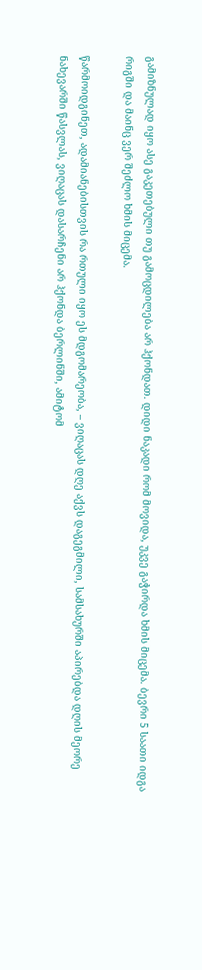გამიზნულად იყო ასე გაკეთებული თუ გამოცდილება არ ჰქონდათ. დიდი ნაკადი რომ მოვიდა, უკვე გაჭირდა ხმის მიცემა. ბევრი 5 საათი იდგა რიგში და მაინც ვერ შეძლო ხმის მიცემა.

წარმოიდგინეთ, ადამიანებისთვის რა რთული იყო ეს მდგომარეობა, – ვიღაცას დღე აქვს დაგეგმილი, სამსახურში აპირებდა დღის მეორე ნახევარში წასვლას, ვიღაცას დასარჩენი არ ჰქონდა ბერლინში, ამიტომ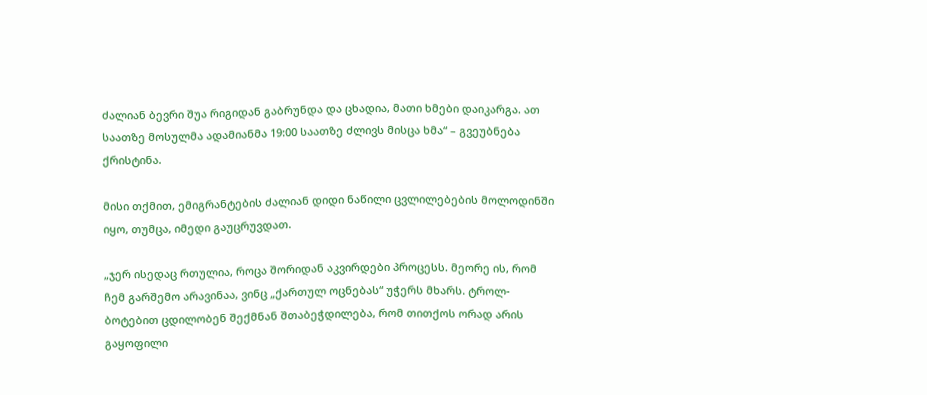ძალიან ბევრი შუა რიგიდან გაბრუნდა და ცხადია, მათი ხმები დაიკარგა. ათ საათზე მოსულმა ადამიანმა 19:00 საათზე ძლივს მისცა ხმა“ – გვეუბნება ქრისტინა.

მისი თქმით, ემიგრანტების ძალიან დიდი ნაწილი ცვლილებების მოლოდინში იყო, თუმცა, იმედი გაუცრუვდათ.

„ჯერ ისედაც რთულია, როცა შორიდან აკვირდები პროცესს. მეორე ის, რომ ჩემ გარშემო არავინაა, ვინც „ქართულ ოცნებას“ უჭერს მხარს. ტროლ-ბოტებით ცდილობენ შექმნან შთაბეჭდილება, რომ თითქოს ორად არის გაყოფილი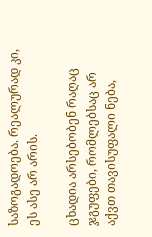საზოგადოება. რეალურად კი, ეს ასე არ არის.

ცხადია არსებობენ რაღაც ჯგუფები, რომლებსაც არ აქვთ თავისუფალი ნება,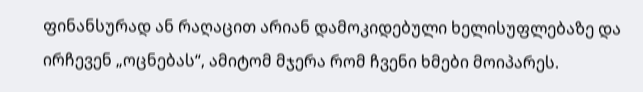ფინანსურად ან რაღაცით არიან დამოკიდებული ხელისუფლებაზე და ირჩევენ „ოცნებას“, ამიტომ მჯერა რომ ჩვენი ხმები მოიპარეს.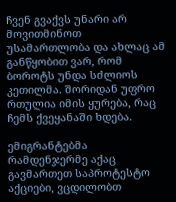ჩვენ გვაქვს უნარი არ მოვითმინოთ უსამართლობა და ახლაც ამ განწყობით ვარ, რომ ბოროტს უნდა სძლიოს კეთილმა. შორიდან უფრო რთულია იმის ყურება, რაც ჩემს ქვეყანაში ხდება.

ემიგრანტებმა რამდენჯერმე აქაც გავმართეთ საპროტესტო აქციები, ვცდილობთ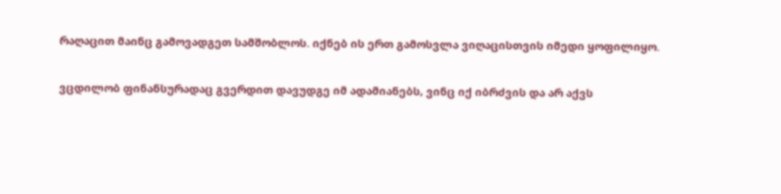რაღაცით მაინც გამოვადგეთ სამშობლოს. იქნებ ის ერთ გამოსვლა ვიღაცისთვის იმედი ყოფილიყო.

ვცდილობ ფინანსურადაც გვერდით დავუდგე იმ ადამიანებს, ვინც იქ იბრძვის და არ აქვს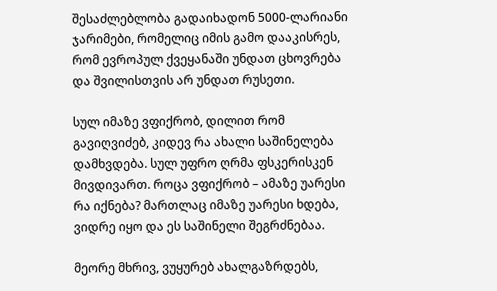შესაძლებლობა გადაიხადონ 5000-ლარიანი ჯარიმები, რომელიც იმის გამო დააკისრეს, რომ ევროპულ ქვეყანაში უნდათ ცხოვრება და შვილისთვის არ უნდათ რუსეთი.

სულ იმაზე ვფიქრობ, დილით რომ გავიღვიძებ, კიდევ რა ახალი საშინელება დამხვდება. სულ უფრო ღრმა ფსკერისკენ მივდივართ. როცა ვფიქრობ – ამაზე უარესი რა იქნება? მართლაც იმაზე უარესი ხდება, ვიდრე იყო და ეს საშინელი შეგრძნებაა.

მეორე მხრივ, ვუყურებ ახალგაზრდებს,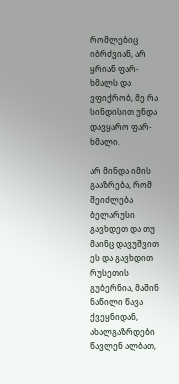რომლებიც იბრძვიან, არ ყრიან ფარ-ხმალს და ვფიქრობ, მე რა სინდისით უნდა დავყარო ფარ-ხმალი.

არ მინდა იმის გააზრება, რომ შეიძლება ბელარუსი გავხდეთ და თუ მაინც დავუშვით ეს და გავხდით რუსეთის გუბერნია, მაშინ ნაწილი წავა ქვეყნიდან, ახალგაზრდები წავლენ ალბათ,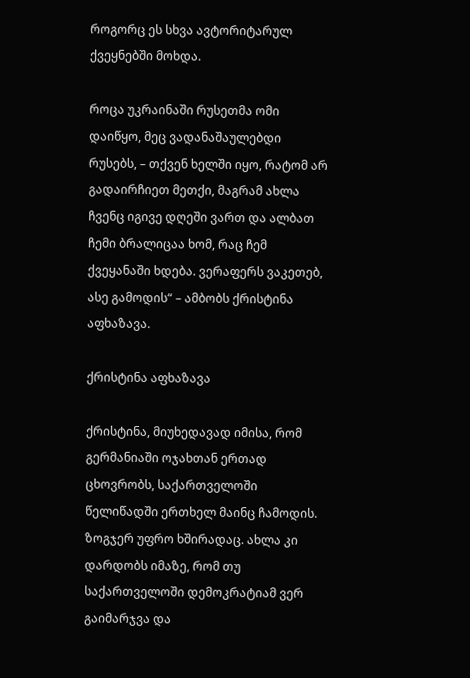როგორც ეს სხვა ავტორიტარულ ქვეყნებში მოხდა.

როცა უკრაინაში რუსეთმა ომი დაიწყო, მეც ვადანაშაულებდი რუსებს, – თქვენ ხელში იყო, რატომ არ გადაირჩიეთ მეთქი, მაგრამ ახლა ჩვენც იგივე დღეში ვართ და ალბათ ჩემი ბრალიცაა ხომ, რაც ჩემ ქვეყანაში ხდება. ვერაფერს ვაკეთებ, ასე გამოდის“ – ამბობს ქრისტინა აფხაზავა.

ქრისტინა აფხაზავა

ქრისტინა, მიუხედავად იმისა, რომ გერმანიაში ოჯახთან ერთად ცხოვრობს, საქართველოში წელიწადში ერთხელ მაინც ჩამოდის. ზოგჯერ უფრო ხშირადაც. ახლა კი დარდობს იმაზე, რომ თუ საქართველოში დემოკრატიამ ვერ გაიმარჯვა და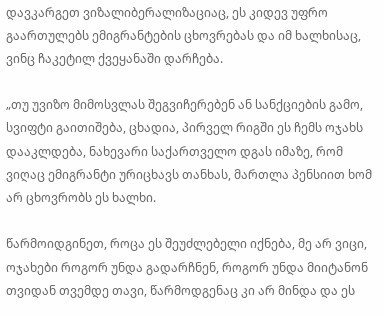დავკარგეთ ვიზალიბერალიზაციაც, ეს კიდევ უფრო გაართულებს ემიგრანტების ცხოვრებას და იმ ხალხისაც, ვინც ჩაკეტილ ქვეყანაში დარჩება.

„თუ უვიზო მიმოსვლას შეგვიჩერებენ ან სანქციების გამო, სვიფტი გაითიშება, ცხადია, პირველ რიგში ეს ჩემს ოჯახს დააკლდება, ნახევარი საქართველო დგას იმაზე, რომ ვიღაც ემიგრანტი ურიცხავს თანხას, მართლა პენსიით ხომ არ ცხოვრობს ეს ხალხი.

წარმოიდგინეთ, როცა ეს შეუძლებელი იქნება, მე არ ვიცი, ოჯახები როგორ უნდა გადარჩნენ, როგორ უნდა მიიტანონ თვიდან თვემდე თავი, წარმოდგენაც კი არ მინდა და ეს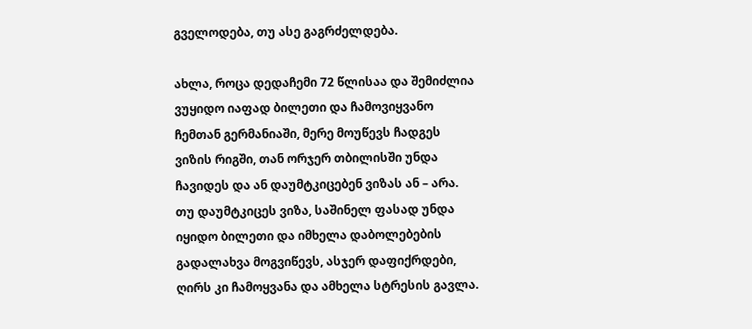გველოდება, თუ ასე გაგრძელდება.

ახლა, როცა დედაჩემი 72 წლისაა და შემიძლია ვუყიდო იაფად ბილეთი და ჩამოვიყვანო ჩემთან გერმანიაში, მერე მოუწევს ჩადგეს ვიზის რიგში, თან ორჯერ თბილისში უნდა ჩავიდეს და ან დაუმტკიცებენ ვიზას ან – არა. თუ დაუმტკიცეს ვიზა, საშინელ ფასად უნდა იყიდო ბილეთი და იმხელა დაბოლებების გადალახვა მოგვიწევს, ასჯერ დაფიქრდები, ღირს კი ჩამოყვანა და ამხელა სტრესის გავლა.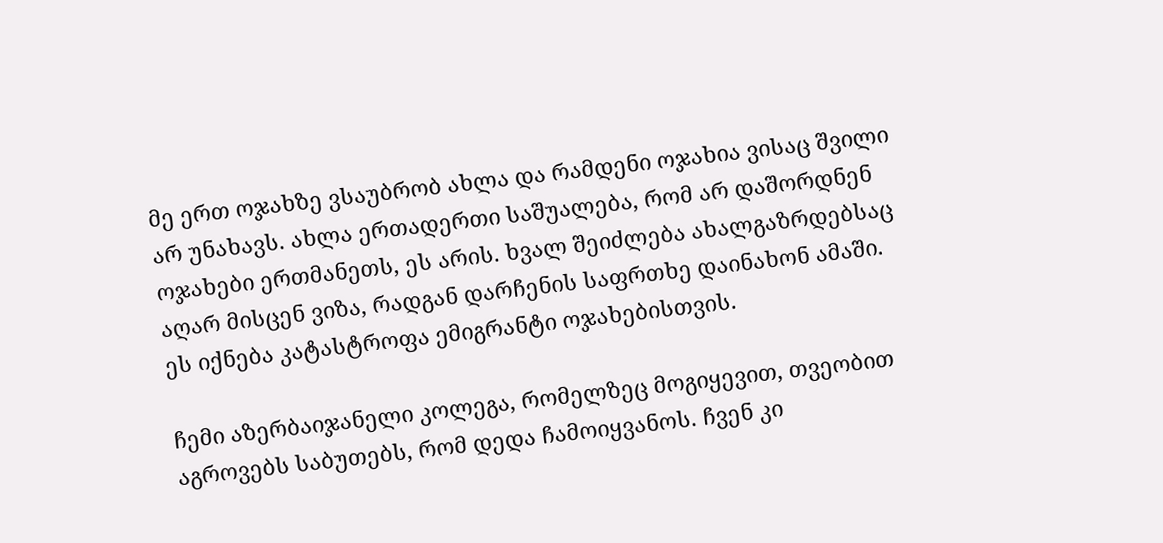მე ერთ ოჯახზე ვსაუბრობ ახლა და რამდენი ოჯახია ვისაც შვილი არ უნახავს. ახლა ერთადერთი საშუალება, რომ არ დაშორდნენ ოჯახები ერთმანეთს, ეს არის. ხვალ შეიძლება ახალგაზრდებსაც აღარ მისცენ ვიზა, რადგან დარჩენის საფრთხე დაინახონ ამაში. ეს იქნება კატასტროფა ემიგრანტი ოჯახებისთვის.

ჩემი აზერბაიჯანელი კოლეგა, რომელზეც მოგიყევით, თვეობით აგროვებს საბუთებს, რომ დედა ჩამოიყვანოს. ჩვენ კი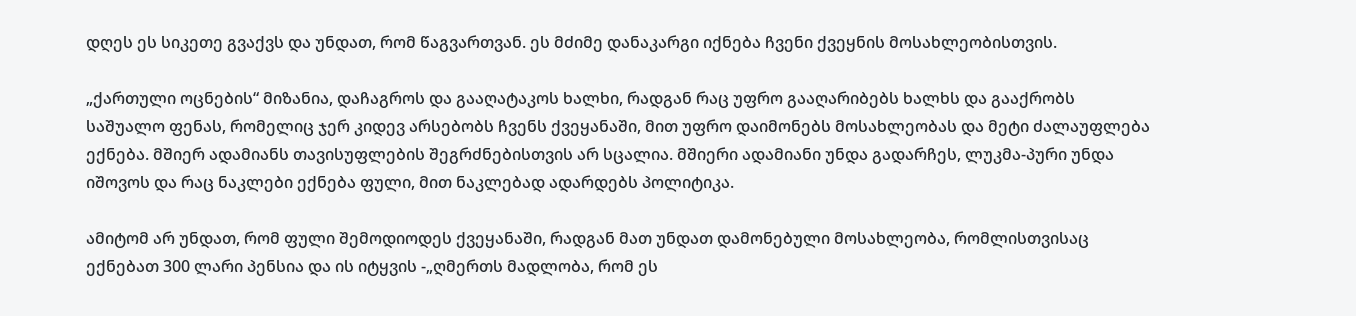დღეს ეს სიკეთე გვაქვს და უნდათ, რომ წაგვართვან. ეს მძიმე დანაკარგი იქნება ჩვენი ქვეყნის მოსახლეობისთვის.

„ქართული ოცნების“ მიზანია, დაჩაგროს და გააღატაკოს ხალხი, რადგან რაც უფრო გააღარიბებს ხალხს და გააქრობს საშუალო ფენას, რომელიც ჯერ კიდევ არსებობს ჩვენს ქვეყანაში, მით უფრო დაიმონებს მოსახლეობას და მეტი ძალაუფლება ექნება. მშიერ ადამიანს თავისუფლების შეგრძნებისთვის არ სცალია. მშიერი ადამიანი უნდა გადარჩეს, ლუკმა-პური უნდა იშოვოს და რაც ნაკლები ექნება ფული, მით ნაკლებად ადარდებს პოლიტიკა.

ამიტომ არ უნდათ, რომ ფული შემოდიოდეს ქვეყანაში, რადგან მათ უნდათ დამონებული მოსახლეობა, რომლისთვისაც ექნებათ 300 ლარი პენსია და ის იტყვის -„ღმერთს მადლობა, რომ ეს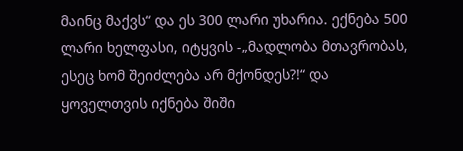მაინც მაქვს“ და ეს 300 ლარი უხარია. ექნება 500 ლარი ხელფასი, იტყვის -„მადლობა მთავრობას, ესეც ხომ შეიძლება არ მქონდეს?!“ და ყოველთვის იქნება შიში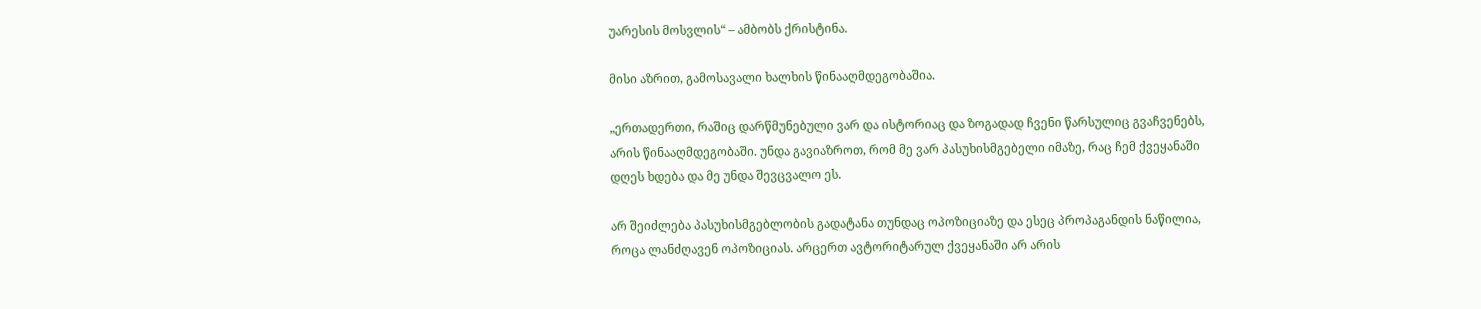უარესის მოსვლის“ – ამბობს ქრისტინა.

მისი აზრით, გამოსავალი ხალხის წინააღმდეგობაშია.

„ერთადერთი, რაშიც დარწმუნებული ვარ და ისტორიაც და ზოგადად ჩვენი წარსულიც გვაჩვენებს, არის წინააღმდეგობაში. უნდა გავიაზროთ, რომ მე ვარ პასუხისმგებელი იმაზე, რაც ჩემ ქვეყანაში დღეს ხდება და მე უნდა შევცვალო ეს.

არ შეიძლება პასუხისმგებლობის გადატანა თუნდაც ოპოზიციაზე და ესეც პროპაგანდის ნაწილია, როცა ლანძღავენ ოპოზიციას. არცერთ ავტორიტარულ ქვეყანაში არ არის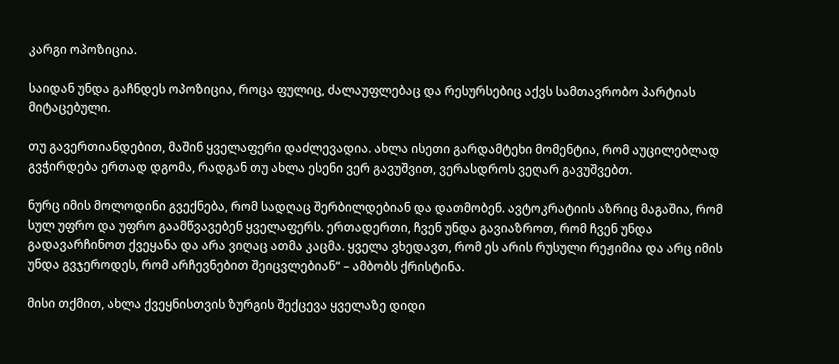კარგი ოპოზიცია.

საიდან უნდა გაჩნდეს ოპოზიცია, როცა ფულიც, ძალაუფლებაც და რესურსებიც აქვს სამთავრობო პარტიას მიტაცებული.

თუ გავერთიანდებით, მაშინ ყველაფერი დაძლევადია. ახლა ისეთი გარდამტეხი მომენტია, რომ აუცილებლად გვჭირდება ერთად დგომა, რადგან თუ ახლა ესენი ვერ გავუშვით, ვერასდროს ვეღარ გავუშვებთ.

ნურც იმის მოლოდინი გვექნება, რომ სადღაც შერბილდებიან და დათმობენ. ავტოკრატიის აზრიც მაგაშია, რომ სულ უფრო და უფრო გაამწვავებენ ყველაფერს. ერთადერთი, ჩვენ უნდა გავიაზროთ, რომ ჩვენ უნდა გადავარჩინოთ ქვეყანა და არა ვიღაც ათმა კაცმა. ყველა ვხედავთ, რომ ეს არის რუსული რეჟიმია და არც იმის უნდა გვჯეროდეს, რომ არჩევნებით შეიცვლებიან“ – ამბობს ქრისტინა.

მისი თქმით, ახლა ქვეყნისთვის ზურგის შექცევა ყველაზე დიდი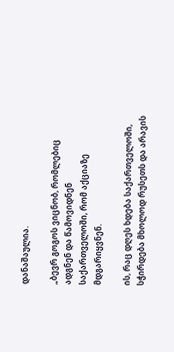დანაშაულია.

„ბევრ გოგოს ვიცნობ, რომლებიც ადგნენ და წამოვიდნენ საქართველოში, რომ აქციაზე მდგარიყვნენ.

ის, რაც დღეს ხდება საქართველოში, სჭირდება მხოლოდ რუსეთს და არავის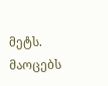მეტს. მაოცებს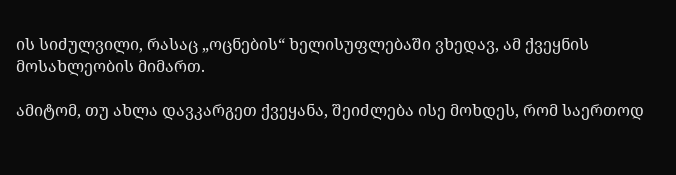ის სიძულვილი, რასაც „ოცნების“ ხელისუფლებაში ვხედავ, ამ ქვეყნის მოსახლეობის მიმართ.

ამიტომ, თუ ახლა დავკარგეთ ქვეყანა, შეიძლება ისე მოხდეს, რომ საერთოდ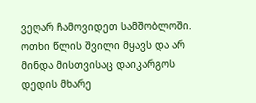ვეღარ ჩამოვიდეთ სამშობლოში. ოთხი წლის შვილი მყავს და არ მინდა მისთვისაც დაიკარგოს დედის მხარე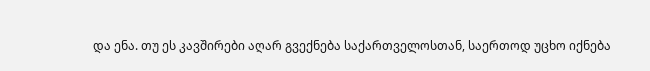და ენა. თუ ეს კავშირები აღარ გვექნება საქართველოსთან, საერთოდ უცხო იქნება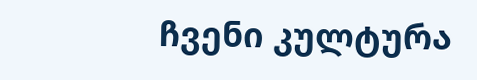ჩვენი კულტურა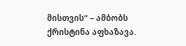მისთვის“ – ამბობს ქრისტინა აფხაზავა.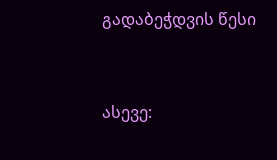გადაბეჭდვის წესი


ასევე: